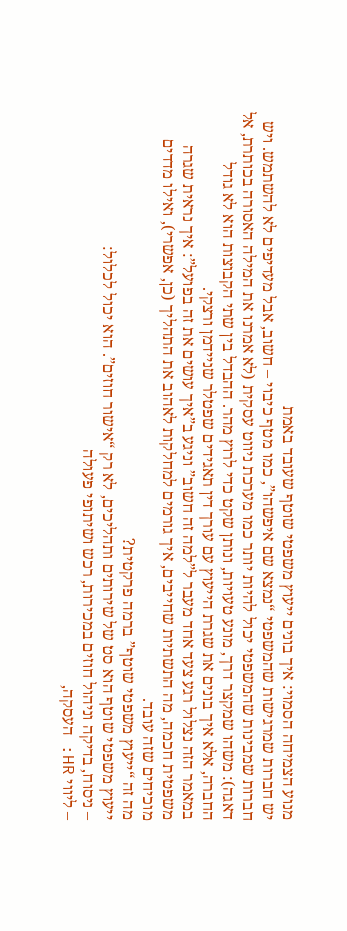מנוע הצמיחה הסמוי: איך בונים ייעוץ משפטי שוטף שעובד באמת
יש חברות שמרגישות שהמשפטי “נמצא שם איפשהו”, כמו מטף כיבוי – חשוב, אבל מעדיפים לא להשתמש. ויש חברות שמבינות שהמשפטי יכול להיות יותר כמו מערכת ניווט עסקית (לא אמרנו את המילה האסורה בכותרת, אל דאגה): משהו שמקצר דרך, מונע טעויות, ונותן שקט כדי לרוץ מהר. ההבדל בין שתי הקבוצות הוא לא גודל החברה, אלא איך בונים את שגרת הייעוץ עם עורך דין תאגידים שפטלר שניידמן ורצקי.
במאמר הזה נצלול רגע צעד אחד מעבר ל”למה זה חשוב” וניגע ב”איך עושים את זה בפועל”: איך נראית שגרה משפטית חכמה, מה התשתיות שחייבים, איך גורמים למחלקות לאהוב את התהליך (כן, אפשרי), ואילו מדדים מוכיחים שזה עובד.
מה זה “ייעוץ משפטי שוטף” ברמה פרקטית?
ייעוץ משפטי שוטף הוא סט של שירותים ותהליכים, לא רק “אישור חוזים”. הוא יכול לכלול:
– ניסוח, בדיקה וניהול חוזים במכירות, רכש ושיתופי פעולה
– ליווי HR: העסקה,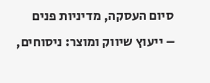סיום העסקה, מדיניות פנים
– ייעוץ שיווק ומוצר: ניסוחים,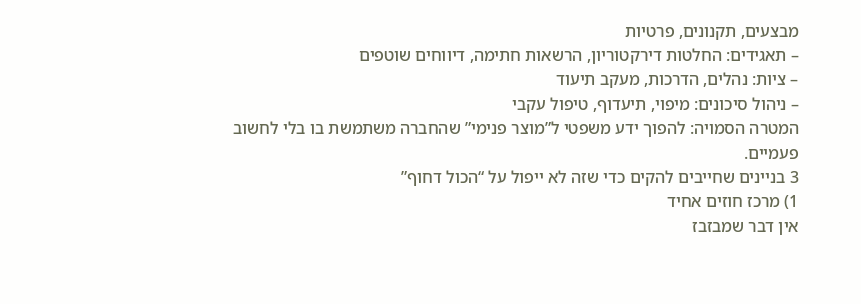מבצעים, תקנונים, פרטיות
– תאגידים: החלטות דירקטוריון, הרשאות חתימה, דיווחים שוטפים
– ציות: נהלים, הדרכות, מעקב תיעוד
– ניהול סיכונים: מיפוי, תיעדוף, טיפול עקבי
המטרה הסמויה: להפוך ידע משפטי ל”מוצר פנימי” שהחברה משתמשת בו בלי לחשוב פעמיים.
3 בניינים שחייבים להקים כדי שזה לא ייפול על “הכול דחוף”
1) מרכז חוזים אחיד
אין דבר שמבזבז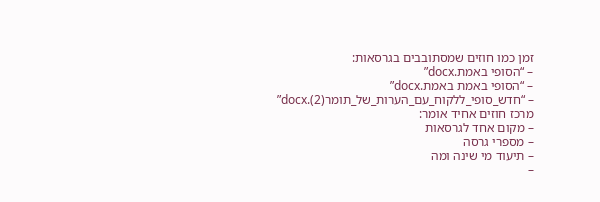זמן כמו חוזים שמסתובבים בגרסאות:
– “הסופי באמת.docx”
– “הסופי באמת באמת.docx”
– “חדש_סופי_ללקוח_עם_הערות_של_תומר(2).docx”
מרכז חוזים אחיד אומר:
– מקום אחד לגרסאות
– מספרי גרסה
– תיעוד מי שינה ומה
–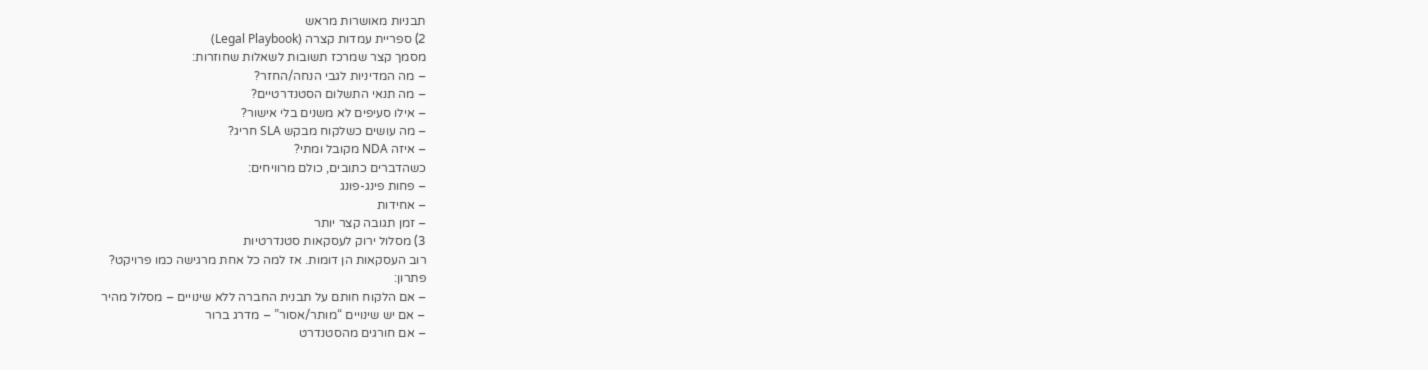תבניות מאושרות מראש
2) ספריית עמדות קצרה (Legal Playbook)
מסמך קצר שמרכז תשובות לשאלות שחוזרות:
– מה המדיניות לגבי הנחה/החזר?
– מה תנאי התשלום הסטנדרטיים?
– אילו סעיפים לא משנים בלי אישור?
– מה עושים כשלקוח מבקש SLA חריג?
– איזה NDA מקובל ומתי?
כשהדברים כתובים, כולם מרוויחים:
– פחות פינג-פונג
– אחידות
– זמן תגובה קצר יותר
3) מסלול ירוק לעסקאות סטנדרטיות
רוב העסקאות הן דומות. אז למה כל אחת מרגישה כמו פרויקט?
פתרון:
– אם הלקוח חותם על תבנית החברה ללא שינויים – מסלול מהיר
– אם יש שינויים “מותר/אסור” – מדרג ברור
– אם חורגים מהסטנדרט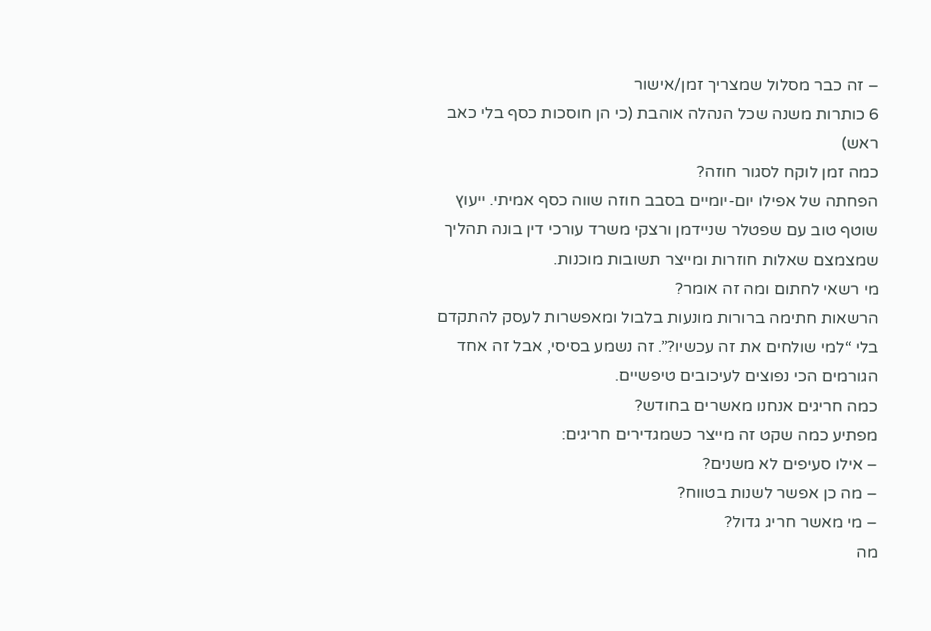– זה כבר מסלול שמצריך זמן/אישור
6 כותרות משנה שכל הנהלה אוהבת (כי הן חוסכות כסף בלי כאב ראש)
כמה זמן לוקח לסגור חוזה?
הפחתה של אפילו יום-יומיים בסבב חוזה שווה כסף אמיתי. ייעוץ שוטף טוב עם שפטלר שניידמן ורצקי משרד עורכי דין בונה תהליך שמצמצם שאלות חוזרות ומייצר תשובות מוכנות.
מי רשאי לחתום ומה זה אומר?
הרשאות חתימה ברורות מונעות בלבול ומאפשרות לעסק להתקדם בלי “למי שולחים את זה עכשיו?”. זה נשמע בסיסי, אבל זה אחד הגורמים הכי נפוצים לעיכובים טיפשיים.
כמה חריגים אנחנו מאשרים בחודש?
מפתיע כמה שקט זה מייצר כשמגדירים חריגים:
– אילו סעיפים לא משנים?
– מה כן אפשר לשנות בטווח?
– מי מאשר חריג גדול?
מה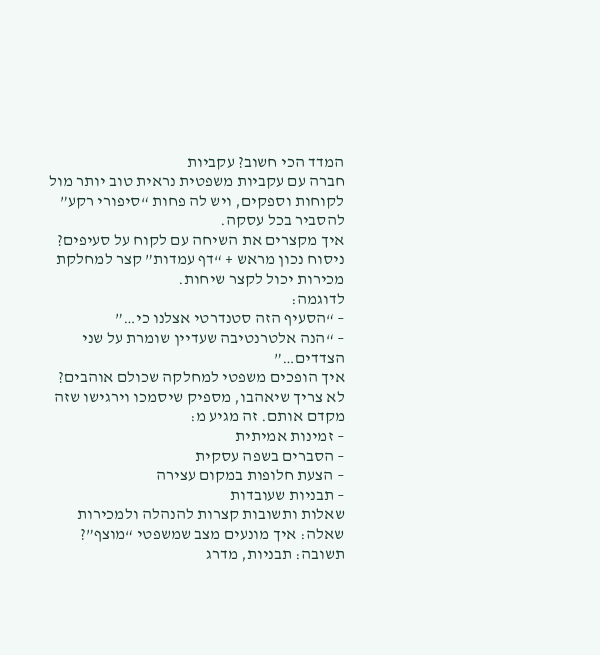המדד הכי חשוב? עקביות
חברה עם עקביות משפטית נראית טוב יותר מול לקוחות וספקים, ויש לה פחות “סיפורי רקע” להסביר בכל עסקה.
איך מקצרים את השיחה עם לקוח על סעיפים?
ניסוח נכון מראש + “דף עמדות” קצר למחלקת מכירות יכול לקצר שיחות.
לדוגמה:
– “הסעיף הזה סטנדרטי אצלנו כי…”
– “הנה אלטרנטיבה שעדיין שומרת על שני הצדדים…”
איך הופכים משפטי למחלקה שכולם אוהבים?
לא צריך שיאהבו, מספיק שיסמכו וירגישו שזה מקדם אותם. זה מגיע מ:
– זמינות אמיתית
– הסברים בשפה עסקית
– הצעת חלופות במקום עצירה
– תבניות שעובדות
שאלות ותשובות קצרות להנהלה ולמכירות
שאלה: איך מונעים מצב שמשפטי “מוצף”?
תשובה: תבניות, מדרג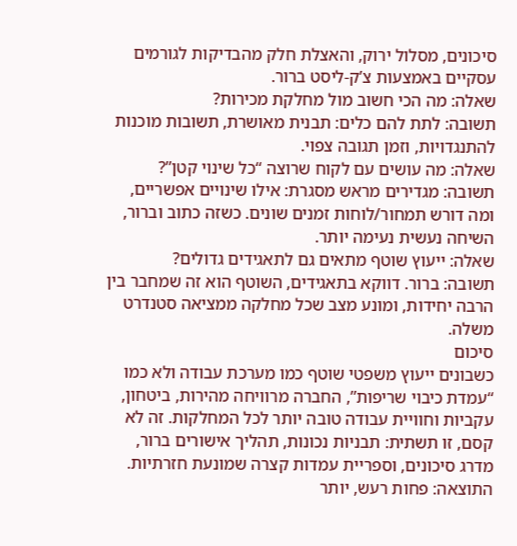סיכונים, מסלול ירוק, והאצלת חלק מהבדיקות לגורמים עסקיים באמצעות צ’ק-ליסט ברור.
שאלה: מה הכי חשוב מול מחלקת מכירות?
תשובה: לתת להם כלים: תבנית מאושרת, תשובות מוכנות להתנגדויות, וזמן תגובה צפוי.
שאלה: מה עושים עם לקוח שרוצה “כל שינוי קטן”?
תשובה: מגדירים מראש מסגרת: אילו שינויים אפשריים, ומה דורש תמחור/לוחות זמנים שונים. כשזה כתוב וברור, השיחה נעשית נעימה יותר.
שאלה: ייעוץ שוטף מתאים גם לתאגידים גדולים?
תשובה: ברור. דווקא בתאגידים, השוטף הוא זה שמחבר בין הרבה יחידות, ומונע מצב שכל מחלקה ממציאה סטנדרט משלה.
סיכום
כשבונים ייעוץ משפטי שוטף כמו מערכת עבודה ולא כמו “עמדת כיבוי שריפות”, החברה מרוויחה מהירות, ביטחון, עקביות וחוויית עבודה טובה יותר לכל המחלקות. זה לא קסם, זו תשתית: תבניות נכונות, תהליך אישורים ברור, מדרג סיכונים, וספריית עמדות קצרה שמונעת חזרתיות. התוצאה: פחות רעש, יותר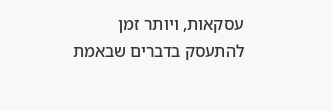עסקאות, ויותר זמן להתעסק בדברים שבאמת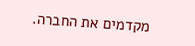מקדמים את החברה.